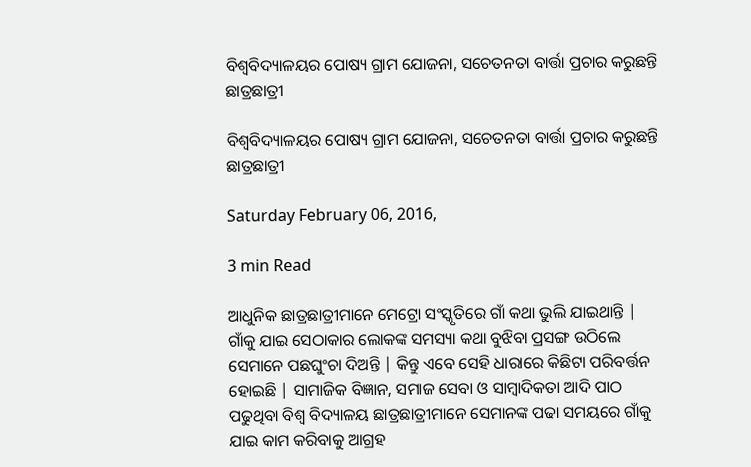ବିଶ୍ୱବିଦ୍ୟାଳୟର ପୋଷ୍ୟ ଗ୍ରାମ ଯୋଜନା, ସଚେତନତା ବାର୍ତ୍ତା ପ୍ରଚାର କରୁଛନ୍ତି ଛାତ୍ରଛାତ୍ରୀ

ବିଶ୍ୱବିଦ୍ୟାଳୟର ପୋଷ୍ୟ ଗ୍ରାମ ଯୋଜନା, ସଚେତନତା ବାର୍ତ୍ତା ପ୍ରଚାର କରୁଛନ୍ତି ଛାତ୍ରଛାତ୍ରୀ

Saturday February 06, 2016,

3 min Read

ଆଧୁନିକ ଛାତ୍ରଛାତ୍ରୀମାନେ ମେଟ୍ରୋ ସଂସ୍କୃତିରେ ଗାଁ କଥା ଭୁଲି ଯାଇଥାନ୍ତି | ଗାଁକୁ ଯାଇ ସେଠାକାର ଲୋକଙ୍କ ସମସ୍ୟା କଥା ବୁଝିବା ପ୍ରସଙ୍ଗ ଉଠିଲେ ସେମାନେ ପଛଘୁଂଚା ଦିଅନ୍ତି | କିନ୍ତୁ ଏବେ ସେହି ଧାରାରେ କିଛିଟା ପରିବର୍ତ୍ତନ ହୋଇଛି | ସାମାଜିକ ବିଜ୍ଞାନ, ସମାଜ ସେବା ଓ ସାମ୍ବାଦିକତା ଆଦି ପାଠ ପଢୁଥିବା ବିଶ୍ୱ ବିଦ୍ୟାଳୟ ଛାତ୍ରଛାତ୍ରୀମାନେ ସେମାନଙ୍କ ପଢା ସମୟରେ ଗାଁକୁ ଯାଇ କାମ କରିବାକୁ ଆଗ୍ରହ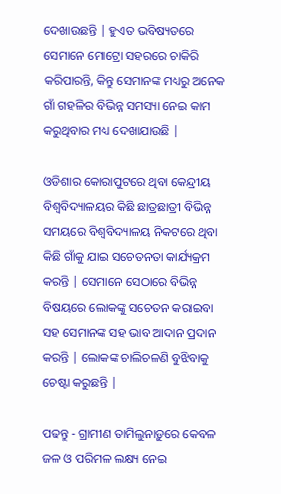ଦେଖାଉଛନ୍ତି | ହୁଏତ ଭବିଷ୍ୟତରେ ସେମାନେ ମୋଟ୍ରୋ ସହରରେ ଚାକିରି କରିପାରନ୍ତି, କିନ୍ତୁ ସେମାନଙ୍କ ମଧ୍ୟରୁ ଅନେକ ଗାଁ ଗହଳିର ବିଭିନ୍ନ ସମସ୍ୟା ନେଇ କାମ କରୁଥିବାର ମଧ୍ୟ ଦେଖାଯାଉଛି |

ଓଡିଶାର କୋରାପୁଟରେ ଥିବା କେନ୍ଦ୍ରୀୟ ବିଶ୍ୱବିଦ୍ୟାଳୟର କିଛି ଛାତ୍ରଛାତ୍ରୀ ବିଭିନ୍ନ ସମୟରେ ବିଶ୍ୱବିଦ୍ୟାଳୟ ନିକଟରେ ଥିବା କିଛି ଗାଁକୁ ଯାଇ ସଚେତନତା କାର୍ଯ୍ୟକ୍ରମ କରନ୍ତି | ସେମାନେ ସେଠାରେ ବିଭିନ୍ନ ବିଷୟରେ ଲୋକଙ୍କୁ ସଚେତନ କରାଇବା ସହ ସେମାନଙ୍କ ସହ ଭାବ ଆଦାନ ପ୍ରଦାନ କରନ୍ତି | ଲୋକଙ୍କ ଚାଲିଚଳଣି ବୁଝିବାକୁ ଚେଷ୍ଟା କରୁଛନ୍ତି |

ପଢନ୍ତୁ - ଗ୍ରାମୀଣ ତାମିଲୁନାଡ଼ୁରେ କେବଳ ଜଳ ଓ ପରିମଳ ଲକ୍ଷ୍ୟ ନେଇ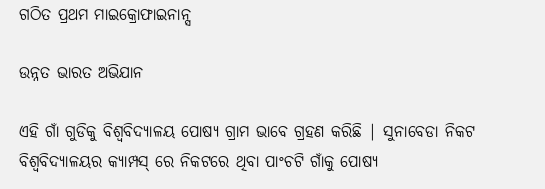ଗଠିତ ପ୍ରଥମ ମାଇକ୍ରୋଫାଇନାନ୍ସ

ଉନ୍ନତ ଭାରତ ଅଭିଯାନ

ଏହି ଗାଁ ଗୁଡିକୁ ବିଶ୍ୱବିଦ୍ୟାଳୟ ପୋଷ୍ୟ ଗ୍ରାମ ଭାବେ ଗ୍ରହଣ କରିଛି | ସୁନାବେଡା ନିକଟ ବିଶ୍ୱବିଦ୍ୟାଳୟର କ୍ୟାମ୍ପସ୍ ରେ ନିକଟରେ ଥିବା ପାଂଚଟି ଗାଁକୁ ପୋଷ୍ୟ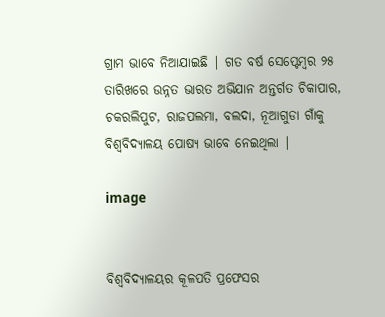ଗ୍ରାମ ଭାବେ ନିଆଯାଇଛି | ଗତ ବର୍ଷ ସେପ୍ଟେମ୍ବର ୨୫ ତାରିଖରେ ଉନ୍ନତ ଭାରତ ଅଭିଯାନ ଅନ୍ତର୍ଗତ ଚିକାପାର, ଚକରଲିପୁଟ, ରାଜପଲମା, ବଲଦା, ନୂଆଗୁଡା ଗାଁକୁ ବିଶ୍ୱବିଦ୍ୟାଳୟ ପୋଷ୍ୟ ଭାବେ ନେଇଥିଲା |

image


ବିଶ୍ୱବିଦ୍ୟାଳୟର କୂଳପତି ପ୍ରଫେସର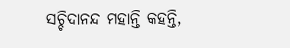ସଚ୍ଚିଦାନନ୍ଦ ମହାନ୍ତି କହନ୍ତି,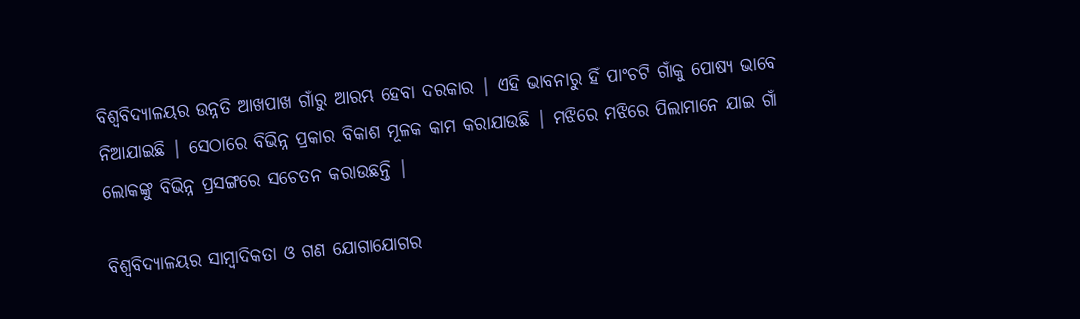ବିଶ୍ୱବିଦ୍ୟାଳୟର ଉନ୍ନତି ଆଖପାଖ ଗାଁରୁ ଆରମ୍ଭ ହେବା ଦରକାର | ଏହି ଭାବନାରୁ ହିଁ ପାଂଚଟି ଗାଁକୁ ପୋଷ୍ୟ ଭାବେ ନିଆଯାଇଛି | ସେଠାରେ ବିଭିନ୍ନ ପ୍ରକାର ବିକାଶ ମୂଳକ କାମ କରାଯାଉଛି | ମଝିରେ ମଝିରେ ପିଲାମାନେ ଯାଇ ଗାଁ ଲୋକଙ୍କୁ ବିଭିନ୍ନ ପ୍ରସଙ୍ଗରେ ସଚେତନ କରାଉଛନ୍ତି |

ବିଶ୍ୱବିଦ୍ୟାଳୟର ସାମ୍ବାଦିକତା ଓ ଗଣ ଯୋଗାଯୋଗର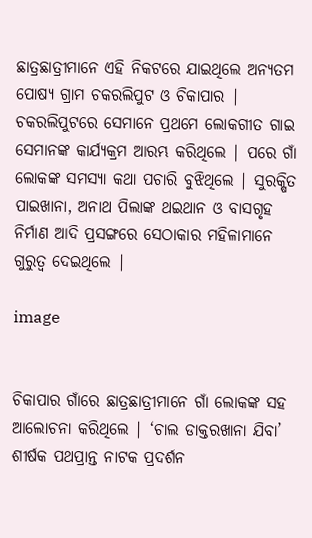ଛାତ୍ରଛାତ୍ରୀମାନେ ଏହି ନିକଟରେ ଯାଇଥିଲେ ଅନ୍ୟତମ ପୋଷ୍ୟ ଗ୍ରାମ ଚକରଲିପୁଟ ଓ ଚିକାପାର | ଚକରଲିପୁଟରେ ସେମାନେ ପ୍ରଥମେ ଲୋକଗୀତ ଗାଇ ସେମାନଙ୍କ କାର୍ଯ୍ୟକ୍ରମ ଆରମ୍ଭ କରିଥିଲେ | ପରେ ଗାଁ ଲୋକଙ୍କ ସମସ୍ୟା କଥା ପଚାରି ବୁଝିଥିଲେ | ସୁରକ୍ଷିତ ପାଇଖାନା, ଅନାଥ ପିଲାଙ୍କ ଥଇଥାନ ଓ ବାସଗୃହ ନିର୍ମାଣ ଆଦି ପ୍ରସଙ୍ଗରେ ସେଠାକାର ମହିଳାମାନେ ଗୁରୁତ୍ୱ ଦେଇଥିଲେ |

image


ଚିକାପାର ଗାଁରେ ଛାତ୍ରଛାତ୍ରୀମାନେ ଗାଁ ଲୋକଙ୍କ ସହ ଆଲୋଚନା କରିଥିଲେ | ‘ଚାଲ ଡାକ୍ତରଖାନା ଯିବା’ ଶୀର୍ଷକ ପଥପ୍ରାନ୍ତ ନାଟକ ପ୍ରଦର୍ଶନ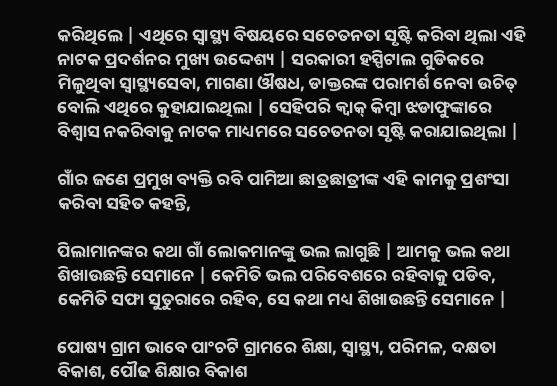କରିଥିଲେ | ଏଥିରେ ସ୍ୱାସ୍ଥ୍ୟ ବିଷୟରେ ସଚେତନତା ସୃଷ୍ଟି କରିବା ଥିଲା ଏହି ନାଟକ ପ୍ରଦର୍ଶନର ମୁଖ୍ୟ ଉଦ୍ଦେଶ୍ୟ | ସରକାରୀ ହସ୍ପିଟାଲ ଗୁଡିକରେ ମିଳୁଥିବା ସ୍ୱାସ୍ଥ୍ୟସେବା, ମାଗଣା ‌ଔଷଧ, ଡାକ୍ତରଙ୍କ ପରାମର୍ଶ ନେବା ଉଚିତ୍ ବୋଲି ଏଥିରେ କୁହାଯାଇଥିଲା | ସେହିପରି କ୍ୱାକ୍ କିମ୍ବା ଝଡାଫୁଙ୍କାରେ ବିଶ୍ୱାସ ନକରିବାକୁ ନାଟକ ମାଧ୍ୟମରେ ସଚେତନତା ସୃଷ୍ଟି କରାଯାଇଥିଲା |

ଗାଁର ଜଣେ ପ୍ରମୁଖ ବ୍ୟକ୍ତି ରବି ପାମିଆ ଛାତ୍ରଛାତ୍ରୀଙ୍କ ଏହି କାମକୁ ପ୍ରଶଂସା କରିବା ସହିତ କହନ୍ତି,

ପିଲାମାନଙ୍କର କଥା ଗାଁ ଲୋକମାନଙ୍କୁ ଭଲ ଲାଗୁଛି | ଆମକୁ ଭଲ କଥା ଶିଖାଉଛନ୍ତି ସେମାନେ | କେମିତି ଭଲ ପରିବେଶରେ ରହିବାକୁ ପଡିବ, କେମିତି ସଫା ସୁତୁରାରେ ରହିବ, ସେ କଥା ମଧ୍ୟ ଶିଖାଉଛନ୍ତି ସେମାନେ |

ପୋଷ୍ୟ ଗ୍ରାମ ଭାବେ ପାଂଚଟି ଗ୍ରାମରେ ଶିକ୍ଷା, ସ୍ୱାସ୍ଥ୍ୟ, ପରିମଳ, ଦକ୍ଷତା ବିକାଶ, ପୌଢ ଶିକ୍ଷାର ବିକାଶ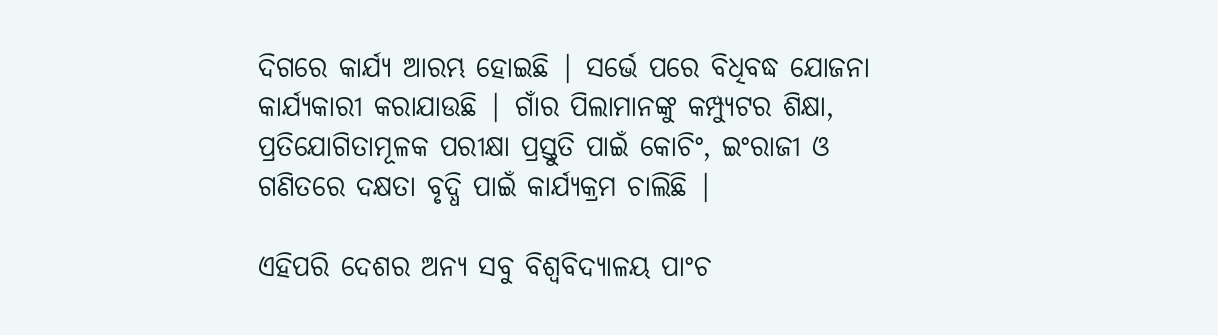ଦିଗରେ କାର୍ଯ୍ୟ ଆରମ୍ଭ ହୋଇଛି | ସର୍ଭେ ପରେ ବିଧିବଦ୍ଧ ଯୋଜନା କାର୍ଯ୍ୟକାରୀ କରାଯାଉଛି | ଗାଁର ପିଲାମାନଙ୍କୁ କମ୍ପ୍ୟୁଟର ଶିକ୍ଷା, ପ୍ରତିଯୋଗିତାମୂଳକ ପରୀକ୍ଷା ପ୍ରସ୍ତୁତି ପାଇଁ କୋଚିଂ, ଇଂରାଜୀ ଓ ଗଣିତରେ ଦକ୍ଷତା ବୃଦ୍ଧି ପାଇଁ କାର୍ଯ୍ୟକ୍ରମ ଚାଲିଛି |

ଏହିପରି ଦେଶର ଅନ୍ୟ ସବୁ ବିଶ୍ୱବିଦ୍ୟାଳୟ ପାଂଚ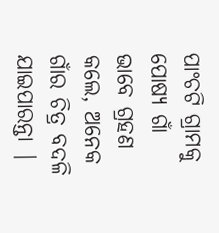ପାଂଚଟି ଗ୍ରାମକୁ ପୋଷ୍ୟ ଗାଁ ଭାବେ ଗ୍ରହଣ କଲେ, ଅନେକ ଗାଁର ଚିତ୍ର ବଦଳି ଯାଇପାରନ୍ତା |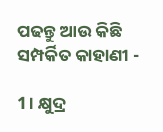ପଢନ୍ତୁ ଆଉ କିଛି ସମ୍ପର୍କିତ କାହାଣୀ -

1। କ୍ଷୁଦ୍ର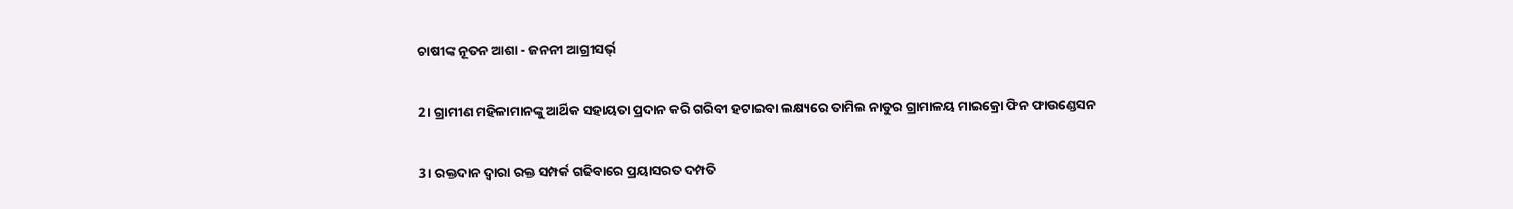ଚାଷୀଙ୍କ ନୂତନ ଆଶା - ଜନନୀ ଆଗ୍ରୀସର୍ଭ୍

2। ଗ୍ରାମୀଣ ମହିଳାମାନଙ୍କୁ ଆର୍ଥିକ ସହାୟତା ପ୍ରଦାନ କରି ଗରିବୀ ହଟାଇବା ଲକ୍ଷ୍ୟରେ ତାମିଲ ନାଡୁର ଗ୍ରାମାଳୟ ମାଇକ୍ରୋ ଫିନ ଫାଉଣ୍ଡେସନ

3। ରକ୍ତଦାନ ଦ୍ଵାରା ରକ୍ତ ସମ୍ପର୍କ ଗଢିବାରେ ପ୍ରୟାସରତ ଦମ୍ପତି